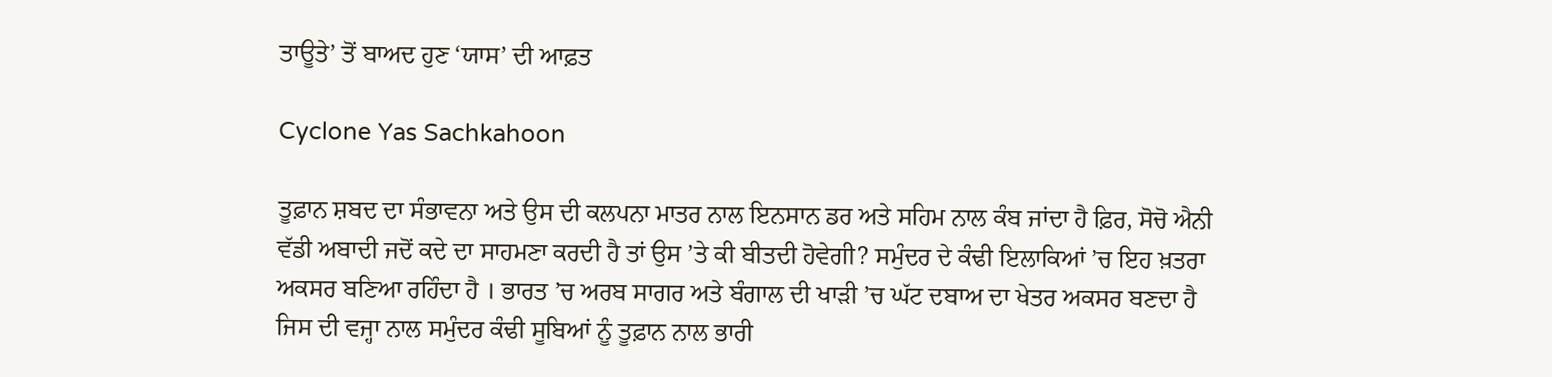ਤਾਊਤੇ’ ਤੋਂ ਬਾਅਦ ਹੁਣ ‘ਯਾਸ’ ਦੀ ਆਫ਼ਤ

Cyclone Yas Sachkahoon

ਤੂਫ਼ਾਨ ਸ਼ਬਦ ਦਾ ਸੰਭਾਵਨਾ ਅਤੇ ਉਸ ਦੀ ਕਲਪਨਾ ਮਾਤਰ ਨਾਲ ਇਨਸਾਨ ਡਰ ਅਤੇ ਸਹਿਮ ਨਾਲ ਕੰਬ ਜਾਂਦਾ ਹੈ ਫ਼ਿਰ, ਸੋਚੋ ਐਨੀ ਵੱਡੀ ਅਬਾਦੀ ਜਦੋਂ ਕਦੇ ਦਾ ਸਾਹਮਣਾ ਕਰਦੀ ਹੈ ਤਾਂ ਉਸ ’ਤੇ ਕੀ ਬੀਤਦੀ ਹੋਵੇਗੀ? ਸਮੁੰਦਰ ਦੇ ਕੰਢੀ ਇਲਾਕਿਆਂ ’ਚ ਇਹ ਖ਼ਤਰਾ ਅਕਸਰ ਬਣਿਆ ਰਹਿੰਦਾ ਹੈ । ਭਾਰਤ ’ਚ ਅਰਬ ਸਾਗਰ ਅਤੇ ਬੰਗਾਲ ਦੀ ਖਾੜੀ ’ਚ ਘੱਟ ਦਬਾਅ ਦਾ ਖੇਤਰ ਅਕਸਰ ਬਣਦਾ ਹੈ ਜਿਸ ਦੀ ਵਜ੍ਹਾ ਨਾਲ ਸਮੁੰਦਰ ਕੰਢੀ ਸੂਬਿਆਂ ਨੂੰ ਤੂਫ਼ਾਨ ਨਾਲ ਭਾਰੀ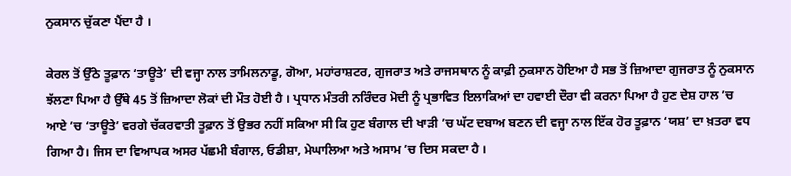ਨੁਕਸਾਨ ਚੁੱਕਣਾ ਪੈਂਦਾ ਹੈ ।

ਕੇਰਲ ਤੋਂ ਉੱਠੇ ਤੂਫ਼ਾਨ ‘ਤਾਊਤੇ’ ਦੀ ਵਜ੍ਹਾ ਨਾਲ ਤਾਮਿਲਨਾਡੂ, ਗੋਆ, ਮਹਾਂਰਾਸ਼ਟਰ, ਗੁਜਰਾਤ ਅਤੇ ਰਾਜਸਥਾਨ ਨੂੰ ਕਾਫ਼ੀ ਨੁਕਸਾਨ ਹੋਇਆ ਹੈ ਸਭ ਤੋਂ ਜ਼ਿਆਦਾ ਗੁਜਰਾਤ ਨੂੰ ਨੁਕਸਾਨ ਝੱਲਣਾ ਪਿਆ ਹੈ ਉੱਥੇ 45 ਤੋਂ ਜ਼ਿਆਦਾ ਲੋਕਾਂ ਦੀ ਮੌਤ ਹੋਈ ਹੈ । ਪ੍ਰਧਾਨ ਮੰਤਰੀ ਨਰਿੰਦਰ ਮੋਦੀ ਨੂੰ ਪ੍ਰਭਾਵਿਤ ਇਲਾਕਿਆਂ ਦਾ ਹਵਾਈ ਦੌਰਾ ਵੀ ਕਰਨਾ ਪਿਆ ਹੈ ਹੁਣ ਦੇਸ਼ ਹਾਲ ’ਚ ਆਏ ’ਚ ‘ਤਾਊਤੇ’ ਵਰਗੇ ਚੱਕਰਵਾਤੀ ਤੂਫ਼ਾਨ ਤੋਂ ਉਭਰ ਨਹੀਂ ਸਕਿਆ ਸੀ ਕਿ ਹੁਣ ਬੰਗਾਲ ਦੀ ਖਾੜੀ ’ਚ ਘੱਟ ਦਬਾਅ ਬਣਨ ਦੀ ਵਜ੍ਹਾ ਨਾਲ ਇੱਕ ਹੋਰ ਤੂਫ਼ਾਨ ‘ਯਸ਼’ ਦਾ ਖ਼ਤਰਾ ਵਧ ਗਿਆ ਹੈ। ਜਿਸ ਦਾ ਵਿਆਪਕ ਅਸਰ ਪੱਛਮੀ ਬੰਗਾਲ, ਓਡੀਸ਼ਾ, ਮੇਘਾਲਿਆ ਅਤੇ ਅਸਾਮ ’ਚ ਦਿਸ ਸਕਦਾ ਹੈ ।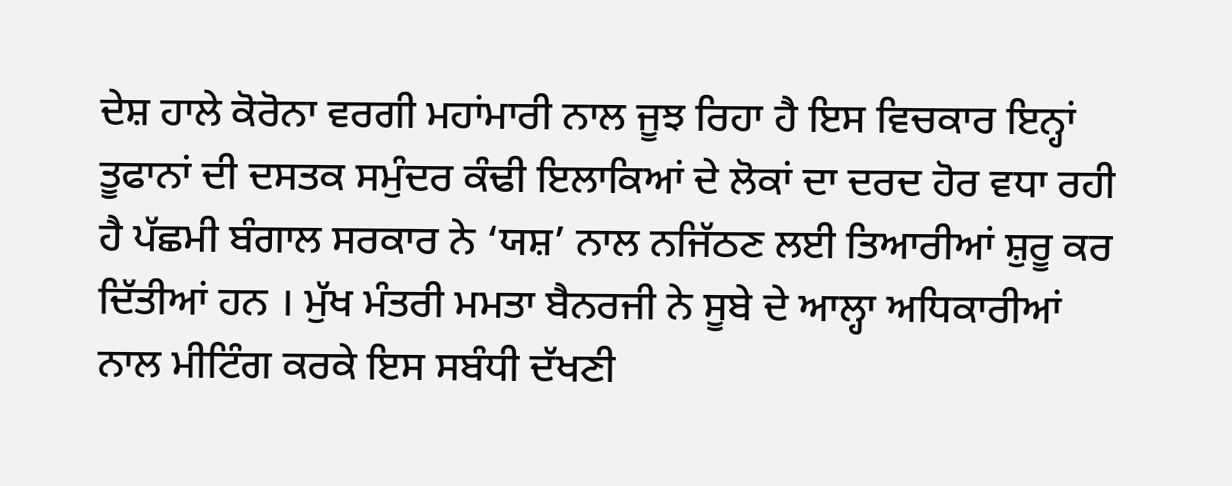ਦੇਸ਼ ਹਾਲੇ ਕੋਰੋਨਾ ਵਰਗੀ ਮਹਾਂਮਾਰੀ ਨਾਲ ਜੂਝ ਰਿਹਾ ਹੈ ਇਸ ਵਿਚਕਾਰ ਇਨ੍ਹਾਂ ਤੂਫਾਨਾਂ ਦੀ ਦਸਤਕ ਸਮੁੰਦਰ ਕੰਢੀ ਇਲਾਕਿਆਂ ਦੇ ਲੋਕਾਂ ਦਾ ਦਰਦ ਹੋਰ ਵਧਾ ਰਹੀ ਹੈ ਪੱਛਮੀ ਬੰਗਾਲ ਸਰਕਾਰ ਨੇ ‘ਯਸ਼’ ਨਾਲ ਨਜਿੱਠਣ ਲਈ ਤਿਆਰੀਆਂ ਸ਼ੁਰੂ ਕਰ ਦਿੱਤੀਆਂ ਹਨ । ਮੁੱਖ ਮੰਤਰੀ ਮਮਤਾ ਬੈਨਰਜੀ ਨੇ ਸੂਬੇ ਦੇ ਆਲ੍ਹਾ ਅਧਿਕਾਰੀਆਂ ਨਾਲ ਮੀਟਿੰਗ ਕਰਕੇ ਇਸ ਸਬੰਧੀ ਦੱਖਣੀ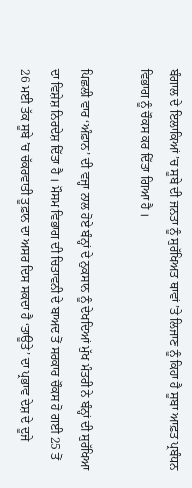ਬੰਗਾਲ ਦੇ ਇਲਾਕਿਆਂ ’ਚ ਸੂਬੇ ਦੀ ਜਨਤਾ ਨੂੰ ਸੁਰੱਖਿਅਤ ਥਾਵਾਂ ’ਤੇ ਲਿਜਾਣ ਨੂੰ ਕਿਹਾ ਹੈ ਸੂਬਾ ਆਫ਼ਤ ਪ੍ਰਬੰਧਨ ਵਿਭਾਗ ਨੂੰ ਚੌਕਸ ਕਰ ਦਿੱਤਾ ਗਿਆ ਹੈ ।

ਪਿਛਲੀ ਵਾਰ ‘ਅੰਫ਼ਾਨ’ ਦੀ ਵਜ੍ਹਾ ਨਾਲ ਹੋਏ ਬੰਨ੍ਹਾਂ ਦੇ ਨੁਕਸਾਨ ਨੂੰ ਦੇਖਦਿਆਂ ਮੁੱਖ ਮੰਤਰੀ ਨੇ ਬੰਨ੍ਹਾਂ ਦੀ ਸੁਰੱਖਿਆ ਦਾ ਵਿਸ਼ੇਸ਼ ਨਿਰਦੇਸ਼ ਦਿੱਤਾ ਹੈ । ਮੌਸਮ ਵਿਭਾਗ ਦੀ ਚਿਤਾਵਨੀ ਦੇ ਬਾਅਦ ਤੋਂ ਸਰਕਾਰ ਚੌਕਸ ਹੋ ਗਈ 25 ਤੋਂ 26 ਮਈ ਤੱਕ ਸੂਬੇ ’ਚ ਚੱਕਰਵਾਤੀ ਤੂਫ਼ਾਨ ਦਾ ਅਸਰ ਦਿਸ ਸਕਦਾ ਹੈ ‘ਤਾਊਤੇ’ ਦਾ ਪ੍ਰਭਾਵ ਦੇਸ਼ ਦੇ ਦੂਜੇ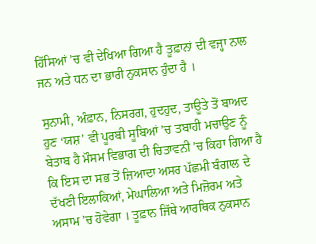ਹਿੱਸਿਆਂ ’ਚ ਵੀ ਦੇਖਿਆ ਗਿਆ ਹੈ ਤੂਫ਼ਾਨਾਂ ਦੀ ਵਜ੍ਹਾ ਨਾਲ ਜਨ ਅਤੇ ਧਨ ਦਾ ਭਾਰੀ ਨੁਕਸਾਨ ਹੁੰਦਾ ਹੈ ।

ਸੁਨਾਮੀ, ਅੰਫ਼ਾਨ, ਨਿਸਰਗ, ਹੁਦਹੁਦ, ਤਾਊਤੇ ਤੋਂ ਬਾਅਦ ਹੁਣ ‘ਯਸ਼’ ਵੀ ਪੂਰਬੀ ਸੂਬਿਆਂ ’ਚ ਤਬਾਹੀ ਮਚਾਉਣ ਨੂੰ ਬੇਤਾਬ ਹੈ ਮੌਸਮ ਵਿਭਾਗ ਦੀ ਚਿਤਾਵਨੀ ’ਚ ਕਿਹਾ ਗਿਆ ਹੈ ਕਿ ਇਸ ਦਾ ਸਭ ਤੋਂ ਜ਼ਿਆਦਾ ਅਸਰ ਪੱਛਮੀ ਬੰਗਾਲ ਦੇ ਦੱਖਣੀ ਇਲਾਕਿਆਂ, ਮੇਘਾਲਿਆ ਅਤੇ ਮਿਜ਼ੋਰਮ ਅਤੇ ਅਸਾਮ ’ਚ ਹੋਵੇਗਾ । ਤੂਫ਼ਾਨ ਜਿੱਥੇ ਆਰਥਿਕ ਨੁਕਸਾਨ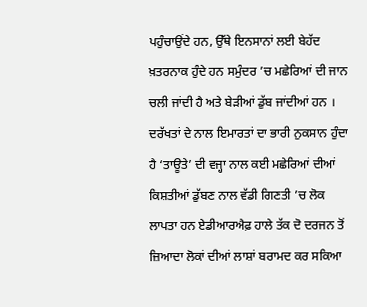ਪਹੁੰਚਾਉਂਦੇ ਹਨ, ਉੱਥੇ ਇਨਸਾਨਾਂ ਲਈ ਬੇਹੱਦ ਖ਼ਤਰਨਾਕ ਹੁੰਦੇ ਹਨ ਸਮੁੰਦਰ ’ਚ ਮਛੇਰਿਆਂ ਦੀ ਜਾਨ ਚਲੀ ਜਾਂਦੀ ਹੈ ਅਤੇ ਬੇੜੀਆਂ ਡੁੱਬ ਜਾਂਦੀਆਂ ਹਨ । ਦਰੱਖਤਾਂ ਦੇ ਨਾਲ ਇਮਾਰਤਾਂ ਦਾ ਭਾਰੀ ਨੁਕਸਾਨ ਹੁੰਦਾ ਹੈ ‘ਤਾਊਤੇ’ ਦੀ ਵਜ੍ਹਾ ਨਾਲ ਕਈ ਮਛੇਰਿਆਂ ਦੀਆਂ ਕਿਸ਼ਤੀਆਂ ਡੁੱਬਣ ਨਾਲ ਵੱਡੀ ਗਿਣਤੀ ’ਚ ਲੋਕ ਲਾਪਤਾ ਹਨ ਏਡੀਆਰਐਫ਼ ਹਾਲੇ ਤੱਕ ਦੋ ਦਰਜਨ ਤੋਂ ਜ਼ਿਆਦਾ ਲੋਕਾਂ ਦੀਆਂ ਲਾਸ਼ਾਂ ਬਰਾਮਦ ਕਰ ਸਕਿਆ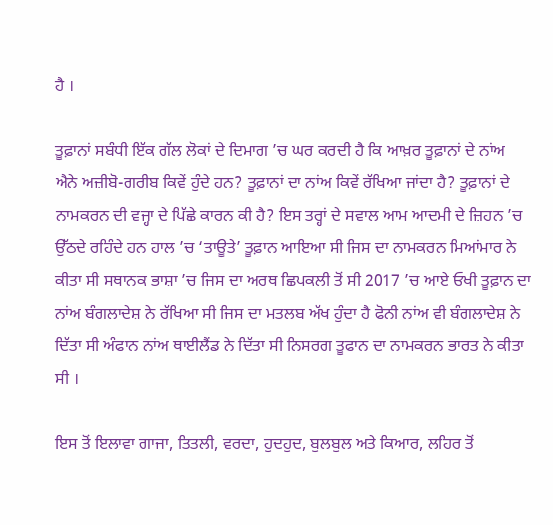ਹੈ ।

ਤੂਫ਼ਾਨਾਂ ਸਬੰਧੀ ਇੱਕ ਗੱਲ ਲੋਕਾਂ ਦੇ ਦਿਮਾਗ ’ਚ ਘਰ ਕਰਦੀ ਹੈ ਕਿ ਆਖ਼ਰ ਤੂਫ਼ਾਨਾਂ ਦੇ ਨਾਂਅ ਐਨੇ ਅਜ਼ੀਬੋ-ਗਰੀਬ ਕਿਵੇਂ ਹੁੰਦੇ ਹਨ? ਤੂਫ਼ਾਨਾਂ ਦਾ ਨਾਂਅ ਕਿਵੇਂ ਰੱਖਿਆ ਜਾਂਦਾ ਹੈ? ਤੂਫ਼ਾਨਾਂ ਦੇ ਨਾਮਕਰਨ ਦੀ ਵਜ੍ਹਾ ਦੇ ਪਿੱਛੇ ਕਾਰਨ ਕੀ ਹੈ? ਇਸ ਤਰ੍ਹਾਂ ਦੇ ਸਵਾਲ ਆਮ ਆਦਮੀ ਦੇ ਜ਼ਿਹਨ ’ਚ ਉੱਠਦੇ ਰਹਿੰਦੇ ਹਨ ਹਾਲ ’ਚ ‘ਤਾਊਤੇ’ ਤੂਫ਼ਾਨ ਆਇਆ ਸੀ ਜਿਸ ਦਾ ਨਾਮਕਰਨ ਮਿਆਂਮਾਰ ਨੇ ਕੀਤਾ ਸੀ ਸਥਾਨਕ ਭਾਸ਼ਾ ’ਚ ਜਿਸ ਦਾ ਅਰਥ ਛਿਪਕਲੀ ਤੋਂ ਸੀ 2017 ’ਚ ਆਏ ਓਖੀ ਤੂਫ਼ਾਨ ਦਾ ਨਾਂਅ ਬੰਗਲਾਦੇਸ਼ ਨੇ ਰੱਖਿਆ ਸੀ ਜਿਸ ਦਾ ਮਤਲਬ ਅੱਖ ਹੁੰਦਾ ਹੈ ਫੋਨੀ ਨਾਂਅ ਵੀ ਬੰਗਲਾਦੇਸ਼ ਨੇ ਦਿੱਤਾ ਸੀ ਅੰਫਾਨ ਨਾਂਅ ਥਾਈਲੈਂਡ ਨੇ ਦਿੱਤਾ ਸੀ ਨਿਸਰਗ ਤੂਫਾਨ ਦਾ ਨਾਮਕਰਨ ਭਾਰਤ ਨੇ ਕੀਤਾ ਸੀ ।

ਇਸ ਤੋਂ ਇਲਾਵਾ ਗਾਜਾ, ਤਿਤਲੀ, ਵਰਦਾ, ਹੁਦਹੁਦ, ਬੁਲਬੁਲ ਅਤੇ ਕਿਆਰ, ਲਹਿਰ ਤੋਂ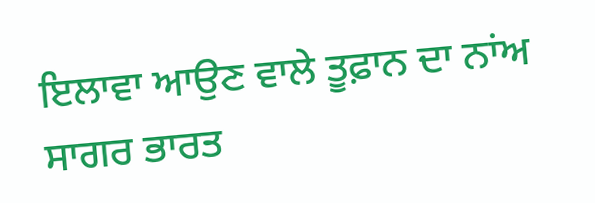ਇਲਾਵਾ ਆਉਣ ਵਾਲੇ ਤੂਫ਼ਾਨ ਦਾ ਨਾਂਅ ਸਾਗਰ ਭਾਰਤ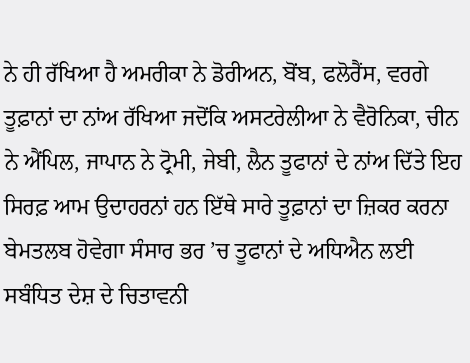ਨੇ ਹੀ ਰੱਖਿਆ ਹੈ ਅਮਰੀਕਾ ਨੇ ਡੋਰੀਅਨ, ਬੋਂਬ, ਫਲੋਰੈਂਸ, ਵਰਗੇ ਤੂਫ਼ਾਨਾਂ ਦਾ ਨਾਂਅ ਰੱਖਿਆ ਜਦੋਂਕਿ ਅਸਟਰੇਲੀਆ ਨੇ ਵੈਰੋਨਿਕਾ, ਚੀਨ ਨੇ ਐਂਪਿਲ, ਜਾਪਾਨ ਨੇ ਟ੍ਰੋਮੀ, ਜੇਬੀ, ਲੈਨ ਤੂਫਾਨਾਂ ਦੇ ਨਾਂਅ ਦਿੱਤੇ ਇਹ ਸਿਰਫ਼ ਆਮ ਉਦਾਹਰਨਾਂ ਹਨ ਇੱਥੇ ਸਾਰੇ ਤੂਫ਼ਾਨਾਂ ਦਾ ਜ਼ਿਕਰ ਕਰਨਾ ਬੇਮਤਲਬ ਹੋਵੇਗਾ ਸੰਸਾਰ ਭਰ ’ਚ ਤੂਫਾਨਾਂ ਦੇ ਅਧਿਐਨ ਲਈ ਸਬੰਧਿਤ ਦੇਸ਼ ਦੇ ਚਿਤਾਵਨੀ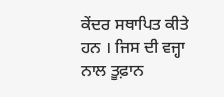ਕੇਂਦਰ ਸਥਾਪਿਤ ਕੀਤੇ ਹਨ । ਜਿਸ ਦੀ ਵਜ੍ਹਾ ਨਾਲ ਤੂਫ਼ਾਨ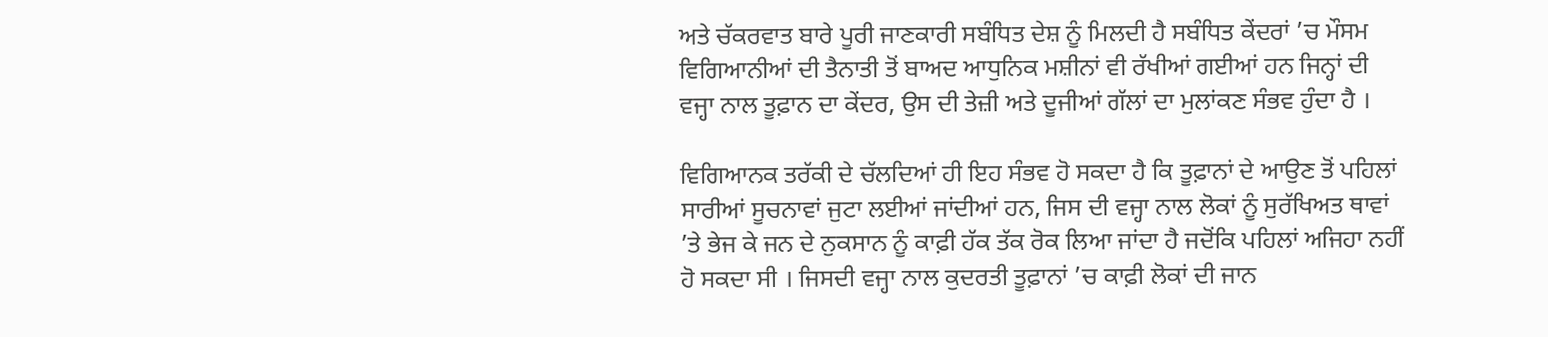ਅਤੇ ਚੱਕਰਵਾਤ ਬਾਰੇ ਪੂਰੀ ਜਾਣਕਾਰੀ ਸਬੰਧਿਤ ਦੇਸ਼ ਨੂੰ ਮਿਲਦੀ ਹੈ ਸਬੰਧਿਤ ਕੇਂਦਰਾਂ ’ਚ ਮੌਸਮ ਵਿਗਿਆਨੀਆਂ ਦੀ ਤੈਨਾਤੀ ਤੋਂ ਬਾਅਦ ਆਧੁਨਿਕ ਮਸ਼ੀਨਾਂ ਵੀ ਰੱਖੀਆਂ ਗਈਆਂ ਹਨ ਜਿਨ੍ਹਾਂ ਦੀ ਵਜ੍ਹਾ ਨਾਲ ਤੂਫ਼ਾਨ ਦਾ ਕੇਂਦਰ, ਉਸ ਦੀ ਤੇਜ਼ੀ ਅਤੇ ਦੂਜੀਆਂ ਗੱਲਾਂ ਦਾ ਮੁਲਾਂਕਣ ਸੰਭਵ ਹੁੰਦਾ ਹੈ ।

ਵਿਗਿਆਨਕ ਤਰੱਕੀ ਦੇ ਚੱਲਦਿਆਂ ਹੀ ਇਹ ਸੰਭਵ ਹੋ ਸਕਦਾ ਹੈ ਕਿ ਤੂਫ਼ਾਨਾਂ ਦੇ ਆਉਣ ਤੋਂ ਪਹਿਲਾਂ ਸਾਰੀਆਂ ਸੂਚਨਾਵਾਂ ਜੁਟਾ ਲਈਆਂ ਜਾਂਦੀਆਂ ਹਨ, ਜਿਸ ਦੀ ਵਜ੍ਹਾ ਨਾਲ ਲੋਕਾਂ ਨੂੰ ਸੁਰੱਖਿਅਤ ਥਾਵਾਂ ’ਤੇ ਭੇਜ ਕੇ ਜਨ ਦੇ ਨੁਕਸਾਨ ਨੂੰ ਕਾਫ਼ੀ ਹੱਕ ਤੱਕ ਰੋਕ ਲਿਆ ਜਾਂਦਾ ਹੈ ਜਦੋਂਕਿ ਪਹਿਲਾਂ ਅਜਿਹਾ ਨਹੀਂ ਹੋ ਸਕਦਾ ਸੀ । ਜਿਸਦੀ ਵਜ੍ਹਾ ਨਾਲ ਕੁਦਰਤੀ ਤੂਫ਼ਾਨਾਂ ’ਚ ਕਾਫ਼ੀ ਲੋਕਾਂ ਦੀ ਜਾਨ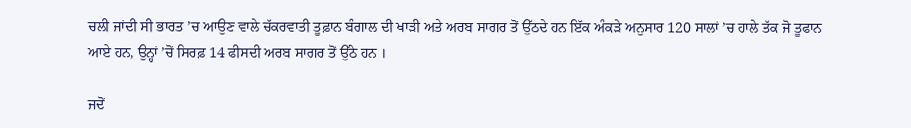ਚਲੀ ਜਾਂਦੀ ਸੀ ਭਾਰਤ ’ਚ ਆਉਣ ਵਾਲੇ ਚੱਕਰਵਾਤੀ ਤੂਫ਼ਾਨ ਬੰਗਾਲ ਦੀ ਖਾੜੀ ਅਤੇ ਅਰਬ ਸਾਗਰ ਤੋਂ ਉੱਠਦੇ ਹਨ ਇੱਕ ਅੰਕੜੇ ਅਨੁਸਾਰ 120 ਸਾਲਾਂ ’ਚ ਹਾਲੇ ਤੱਕ ਜੋ ਤੂਫਾਨ ਆਏ ਹਨ, ਉਨ੍ਹਾਂ ’ਚੋਂ ਸਿਰਫ਼ 14 ਫੀਸਦੀ ਅਰਬ ਸਾਗਰ ਤੋਂ ਉੱਠੇ ਹਨ ।

ਜਦੋਂ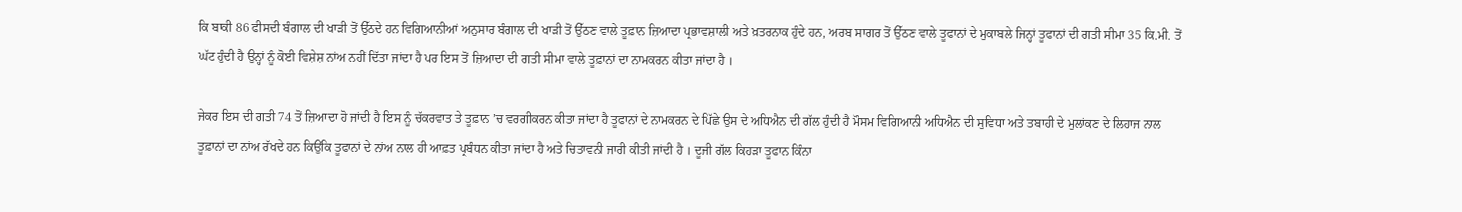ਕਿ ਬਾਕੀ 86 ਫੀਸਦੀ ਬੰਗਾਲ ਦੀ ਖਾੜੀ ਤੋਂ ਉੱਠਦੇ ਹਨ ਵਿਗਿਆਨੀਆਂ ਅਨੁਸਾਰ ਬੰਗਾਲ ਦੀ ਖਾੜੀ ਤੋਂ ਉੱਠਣ ਵਾਲੇ ਤੂਫ਼ਾਨ ਜ਼ਿਆਦਾ ਪ੍ਰਭਾਵਸ਼ਾਲੀ ਅਤੇ ਖ਼ਤਰਨਾਕ ਹੁੰਦੇ ਹਨ, ਅਰਬ ਸਾਗਰ ਤੋਂ ਉੱਠਣ ਵਾਲੇ ਤੂਫਾਨਾਂ ਦੇ ਮੁਕਾਬਲੇ ਜਿਨ੍ਹਾਂ ਤੂਫਾਨਾਂ ਦੀ ਗਤੀ ਸੀਮਾ 35 ਕਿ.ਮੀ. ਤੋਂ ਘੱਟ ਹੁੰਦੀ ਹੈ ਉਨ੍ਹਾਂ ਨੂੰ ਕੋਈ ਵਿਸ਼ੇਸ਼ ਨਾਂਅ ਨਹੀਂ ਦਿੱਤਾ ਜਾਂਦਾ ਹੈ ਪਰ ਇਸ ਤੋਂ ਜ਼ਿਆਦਾ ਦੀ ਗਤੀ ਸੀਮਾ ਵਾਲੇ ਤੂਫ਼ਾਨਾਂ ਦਾ ਨਾਮਕਰਨ ਕੀਤਾ ਜਾਂਦਾ ਹੈ ।

ਜੇਕਰ ਇਸ ਦੀ ਗਤੀ 74 ਤੋਂ ਜ਼ਿਆਦਾ ਹੋ ਜਾਂਦੀ ਹੈ ਇਸ ਨੂੰ ਚੱਕਰਵਾਤ ਤੇ ਤੂਫ਼ਾਨ ’ਚ ਵਰਗੀਕਰਨ ਕੀਤਾ ਜਾਂਦਾ ਹੈ ਤੂਫਾਨਾਂ ਦੇ ਨਾਮਕਰਨ ਦੇ ਪਿੱਛੇ ਉਸ ਦੇ ਅਧਿਐਨ ਦੀ ਗੱਲ ਹੁੰਦੀ ਹੈ ਮੌਸਮ ਵਿਗਿਆਨੀ ਅਧਿਐਨ ਦੀ ਸੁਵਿਧਾ ਅਤੇ ਤਬਾਹੀ ਦੇ ਮੁਲਾਂਕਣ ਦੇ ਲਿਹਾਜ ਨਾਲ ਤੂਫ਼ਾਨਾਂ ਦਾ ਨਾਂਅ ਰੱਖਦੇ ਹਨ ਕਿਉਂਕਿ ਤੂਫਾਨਾਂ ਦੇ ਨਾਂਅ ਨਾਲ ਹੀ ਆਫ਼ਤ ਪ੍ਰਬੰਧਨ ਕੀਤਾ ਜਾਂਦਾ ਹੈ ਅਤੇ ਚਿਤਾਵਨੀ ਜਾਰੀ ਕੀਤੀ ਜਾਂਦੀ ਹੈ । ਦੂਜੀ ਗੱਲ ਕਿਹੜਾ ਤੂਫਾਨ ਕਿੰਨਾ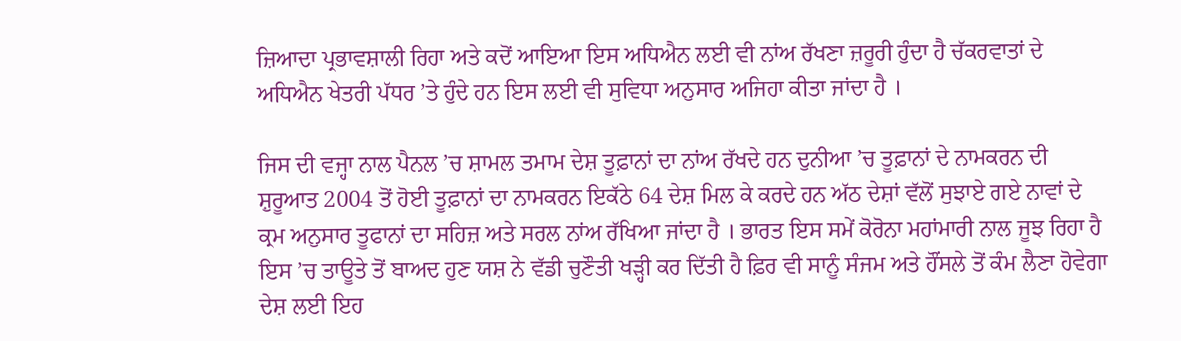ਜ਼ਿਆਦਾ ਪ੍ਰਭਾਵਸ਼ਾਲੀ ਰਿਹਾ ਅਤੇ ਕਦੋਂ ਆਇਆ ਇਸ ਅਧਿਐਨ ਲਈ ਵੀ ਨਾਂਅ ਰੱਖਣਾ ਜ਼ਰੂਰੀ ਹੁੰਦਾ ਹੈ ਚੱਕਰਵਾਤਾਂ ਦੇ ਅਧਿਐਨ ਖੇਤਰੀ ਪੱਧਰ ’ਤੇ ਹੁੰਦੇ ਹਨ ਇਸ ਲਈ ਵੀ ਸੁਵਿਧਾ ਅਨੁਸਾਰ ਅਜਿਹਾ ਕੀਤਾ ਜਾਂਦਾ ਹੈ ।

ਜਿਸ ਦੀ ਵਜ੍ਹਾ ਨਾਲ ਪੈਨਲ ’ਚ ਸ਼ਾਮਲ ਤਮਾਮ ਦੇਸ਼ ਤੂਫ਼ਾਨਾਂ ਦਾ ਨਾਂਅ ਰੱਖਦੇ ਹਨ ਦੁਨੀਆ ’ਚ ਤੂਫ਼ਾਨਾਂ ਦੇ ਨਾਮਕਰਨ ਦੀ ਸ਼ੁਰੂਆਤ 2004 ਤੋਂ ਹੋਈ ਤੂਫ਼ਾਨਾਂ ਦਾ ਨਾਮਕਰਨ ਇਕੱਠੇ 64 ਦੇਸ਼ ਮਿਲ ਕੇ ਕਰਦੇ ਹਨ ਅੱਠ ਦੇਸ਼ਾਂ ਵੱਲੋਂ ਸੁਝਾਏ ਗਏ ਨਾਵਾਂ ਦੇ ਕ੍ਰਮ ਅਨੁਸਾਰ ਤੂਫਾਨਾਂ ਦਾ ਸਹਿਜ਼ ਅਤੇ ਸਰਲ ਨਾਂਅ ਰੱਖਿਆ ਜਾਂਦਾ ਹੈ । ਭਾਰਤ ਇਸ ਸਮੇਂ ਕੋਰੋਨਾ ਮਹਾਂਮਾਰੀ ਨਾਲ ਜੂਝ ਰਿਹਾ ਹੈ ਇਸ ’ਚ ਤਾਊਤੇ ਤੋਂ ਬਾਅਦ ਹੁਣ ਯਸ਼ ਨੇ ਵੱਡੀ ਚੁਣੌਤੀ ਖੜ੍ਹੀ ਕਰ ਦਿੱਤੀ ਹੈ ਫ਼ਿਰ ਵੀ ਸਾਨੂੰ ਸੰਜਮ ਅਤੇ ਹੌਂਸਲੇ ਤੋਂ ਕੰਮ ਲੈਣਾ ਹੋਵੇਗਾ ਦੇਸ਼ ਲਈ ਇਹ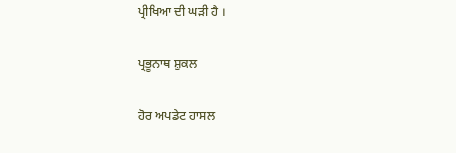ਪ੍ਰੀਖਿਆ ਦੀ ਘੜੀ ਹੈ ।

ਪ੍ਰਭੂਨਾਥ ਸ਼ੁਕਲ

ਹੋਰ ਅਪਡੇਟ ਹਾਸਲ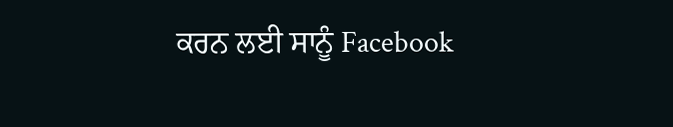ਕਰਨ ਲਈ ਸਾਨੂੰ Facebook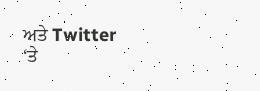ਅਤੇ Twitter ‘ਤੇ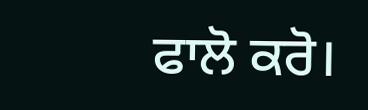ਫਾਲੋ ਕਰੋ।